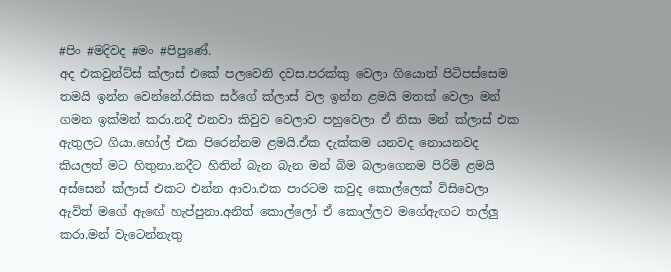#පිං #මදිවද #මං #පිපුණේ.
අද එකවුන්ට්ස් ක්ලාස් එකේ පලවෙනි දවස.පරක්කු වෙලා ගියොත් පිටිපස්සෙම තමයි ඉන්න වෙන්නේ.රසික සර්ගේ ක්ලාස් වල ඉන්න ළමයි මතක් වෙලා මන් ගමන ඉක්මන් කරා.නදී එනවා කිවුව වෙලාව පහුවෙලා ඒ නිසා මන් ක්ලාස් එක ඇතුලට ගියා.හෝල් එක පිරෙන්නම ළමයි.ඒක දැක්කම යනවද නොයනවද කියලත් මට හිතුනා.නදීට හිතින් බැන බැන මන් බිම බලාගෙනම පිරිමි ළමයි අස්සෙන් ක්ලාස් එකට එන්න ආවා.එක පාරටම කවුද කොල්ලෙක් විසිවෙලා ඇවිත් මගේ ඇඟේ හැප්පුනා.අනිත් කොල්ලෝ ඒ කොල්ලව මගේඇඟට තල්ලු කරා.මන් වැටෙන්නැතු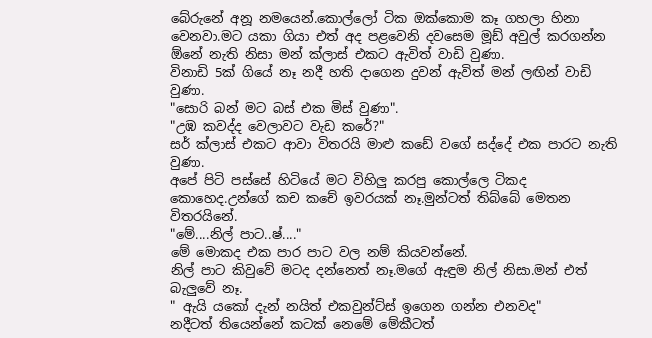බේරුනේ අනූ නමයෙන්.කොල්ලෝ ටික ඔක්කොම කෑ ගහලා හිනා වෙනවා.මට යකා ගියා එත් අද පළවෙනි දවසෙම මූඩ් අවුල් කරගන්න ඕනේ නැති නිසා මන් ක්ලාස් එකට ඇවිත් වාඩි වුණා.
විනාඩි 5ක් ගියේ නෑ නදී හති දාගෙන දුවන් ඇවිත් මන් ලඟින් වාඩි වුණා.
"සොරි බන් මට බස් එක මිස් වුණා".
"උඹ කවද්ද වෙලාවට වැඩ කරේ?"
සර් ක්ලාස් එකට ආවා විතරයි මාළු කඩේ වගේ සද්දේ එක පාරට නැති වුණා.
අපේ පිටි පස්සේ හිටියේ මට විහිලු කරපු කොල්ලෙ ටිකද කොහෙද.උන්ගේ කච කචේ ඉවරයක් නෑ.මුන්ටත් තිබ්බේ මෙතන විතරයිනේ.
"මේ....නිල් පාට..ෂ්...."
මේ මොකද එක පාර පාට වල නම් කියවන්නේ.
නිල් පාට කිවුවේ මටද දන්නෙත් නෑ.මගේ ඇඳුම නිල් නිසා.මන් එත් බැලුවේ නෑ.
" ඇයි යකෝ දැන් නයිත් එකවුන්ට්ස් ඉගෙන ගන්න එනවද"
නදීටත් තියෙන්නේ කටක් නෙමේ මේකීටත්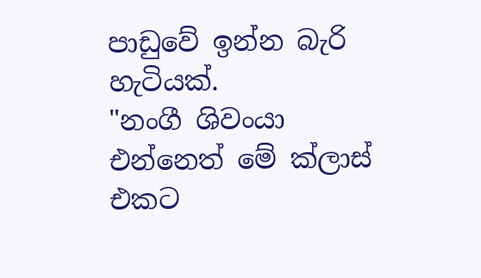පාඩුවේ ඉන්න බැරි හැටියක්.
"නංගී ශිවංයා එන්නෙත් මේ ක්ලාස් එකට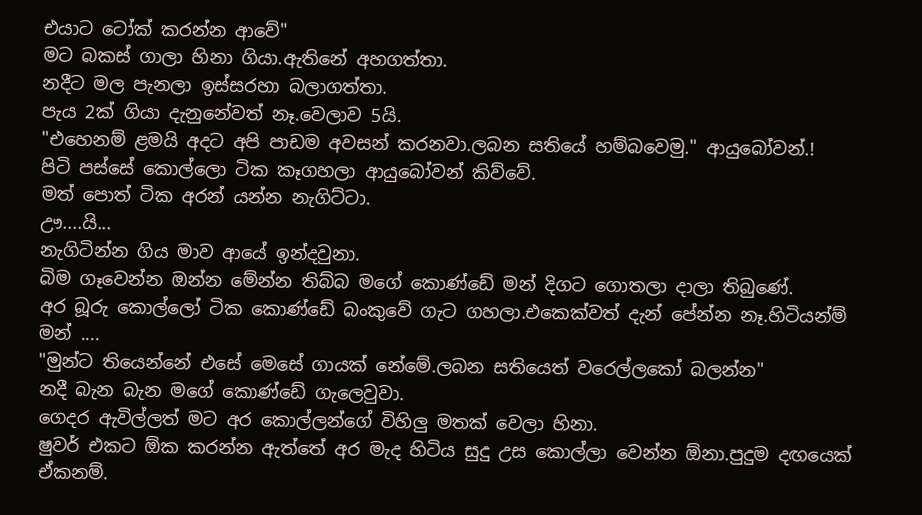එයාට ටෝක් කරන්න ආවේ"
මට බකස් ගාලා හිනා ගියා.ඇතිනේ අහගත්තා.
නදීට මල පැනලා ඉස්සරහා බලාගත්තා.
පැය 2ක් ගියා දැනුනේවත් නෑ.වෙලාව 5යි.
"එහෙනම් ළමයි අදට අපි පාඩම අවසන් කරනවා.ලබන සතියේ හම්බවෙමු." ආයුබෝවන්.!
පිටි පස්සේ කොල්ලො ටික කෑගහලා ආයුබෝවන් කිව්වේ.
මත් පොත් ටික අරන් යන්න නැගිට්ටා.
ඌ....යි...
නැගිටින්න ගිය මාව ආයේ ඉන්දවුනා.
බිම ගෑවෙන්න ඔන්න මේන්න තිබ්බ මගේ කොණ්ඩේ මන් දිගට ගොතලා දාලා තිබුණේ.
අර බූරු කොල්ලෝ ටික කොණ්ඩේ බංකුවේ ගැට ගහලා.එකෙක්වත් දැන් පේන්න නෑ.හිටියන්ම් මන් ....
"මුන්ට තියෙන්නේ එසේ මෙසේ ගායක් නේමේ.ලබන සතියෙත් වරෙල්ලකෝ බලන්න"
නදී බැන බැන මගේ කොණ්ඩේ ගැලෙවුවා.
ගෙදර ඇවිල්ලත් මට අර කොල්ලන්ගේ විහිලු මතක් වෙලා හිනා.
ෂුවර් එකට ඕක කරන්න ඇත්තේ අර මැද හිටිය සුදු උස කොල්ලා වෙන්න ඕනා.පුදුම දඟයෙක් ඒකනම්.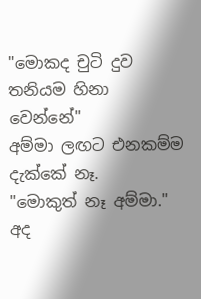"මොකද චුටි දුව තනියම හිනා වෙන්නේ"
අම්මා ලඟට එනකම්ම දැක්කේ නෑ.
"මොකුත් නෑ අම්මා."
අද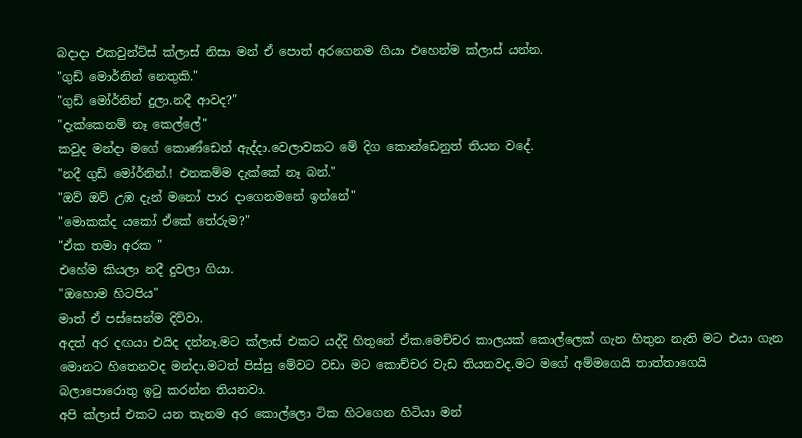බදාදා එකවුන්ට්ස් ක්ලාස් නිසා මන් ඒ පොත් අරගෙනම ගියා එහෙන්ම ක්ලාස් යන්න.
"ගුඩ් මොර්නින් නෙතුකි."
"ගුඩ් මෝර්නින් දුලා.නදී ආවද?"
"දැක්කෙනම් නෑ කෙල්ලේ"
කවුද මන්දා මගේ කොණ්ඩෙන් ඇද්දා.වෙලාවකට මේ දිග කොන්ඩෙනුත් තියන වදේ.
"නදී ගුඩ් මෝර්නින්.! එනකම්ම දැක්කේ නෑ බන්."
"ඔව් ඔව් උඹ දැන් මනෝ පාර දාගෙනමනේ ඉන්නේ"
"මොකක්ද යකෝ ඒකේ තේරුම?"
"ඒක තමා අරක "
එහේම කියලා නදී දුවලා ගියා.
"ඔහොම හිටපිය"
මාත් ඒ පස්සෙන්ම දිව්වා.
අදත් අර දඟයා එයිද දන්නෑ.මට ක්ලාස් එකට යද්දි හිතුනේ ඒක.මෙච්චර කාලයක් කොල්ලෙක් ගැන හිතුන නැති මට එයා ගැන මොනට හිතෙනවද මන්දා.මටත් පිස්සු මේවට වඩා මට කොච්චර වැඩ තියනවද.මට මගේ අම්මගෙයි තාත්තාගෙයි බලාපොරොතු ඉටු කරන්න තියනවා.
අපි ක්ලාස් එකට යන තැනම අර කොල්ලො ටික හිටගෙන හිටියා මන්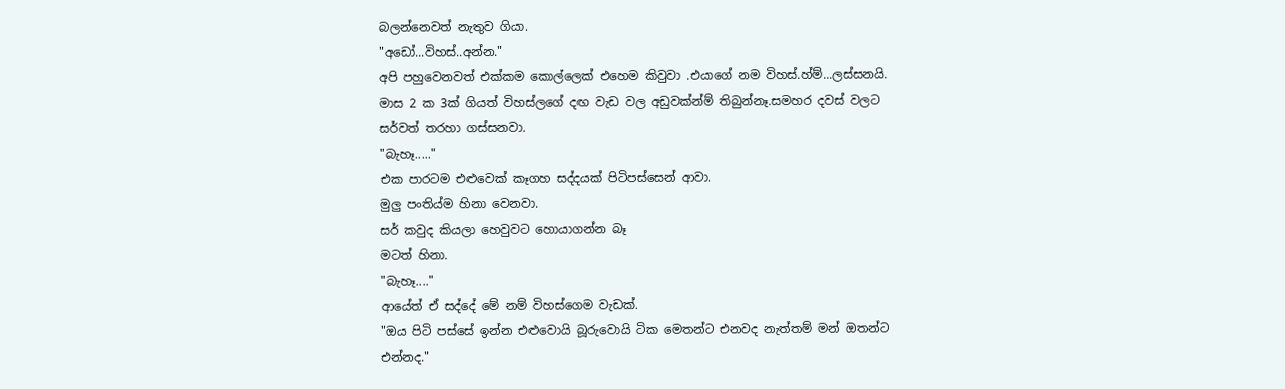බලන්නෙවත් නැතුව ගියා.
"අඩෝ...විහස්..අන්න."
අපි පහුවෙනවත් එක්කම කොල්ලෙක් එහෙම කිවුවා .එයාගේ නම විහස්.හ්ම්...ලස්සනයි.
මාස 2 ක 3ක් ගියත් විහස්ලගේ දඟ වැඩ වල අඩුවක්න්ම් තිබුන්නෑ.සමහර දවස් වලට සර්වත් තරහා ගස්සනවා.
"බැහෑ....."
එක පාරටම එළුවෙක් කෑගහ සද්දයක් පිටිපස්සෙන් ආවා.
මුලු පංතිය්ම හිනා වෙනවා.
සර් කවුද කියලා හෙවුවට හොයාගන්න බෑ
මටත් හිනා.
"බැහෑ...."
ආයේත් ඒ සද්දේ මේ නම් විහස්ගෙම වැඩක්.
"ඔය පිටි පස්සේ ඉන්න එළුවොයි බූරුවොයි ටික මෙතන්ට එනවද නැත්තම් මන් ඔතන්ට එන්නද."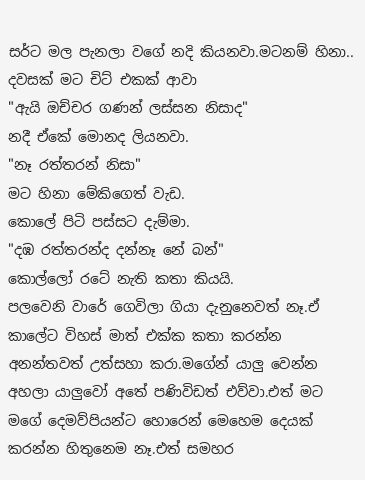සර්ට මල පැනලා වගේ නදි කියනවා.මටනම් හිනා..
දවසක් මට චිට් එකක් ආවා
"ඇයි ඔච්චර ගණන් ලස්සන නිසාද"
නදී ඒකේ මොනද ලියනවා.
"නෑ රත්තරන් නිසා"
මට හිනා මේකිගෙත් වැඩ.
කොලේ පිටි පස්සට දැම්මා.
"දඹ රත්තරන්ද දන්නෑ නේ බන්"
කොල්ලෝ රටේ නැති කතා කියයි.
පලවෙනි වාරේ ගෙවිලා ගියා දැනුනෙවත් නෑ.ඒ කාලේට විහස් මාත් එක්ක කතා කරන්න අනන්තවත් උත්සහා කරා.මගේන් යාලු වෙන්න අහලා යාලුවෝ අතේ පණිවිඩත් එව්වා.එත් මට මගේ දෙමව්පියන්ට හොරෙන් මෙහෙම දෙයක් කරන්න හිතුනෙම නෑ.එත් සමහර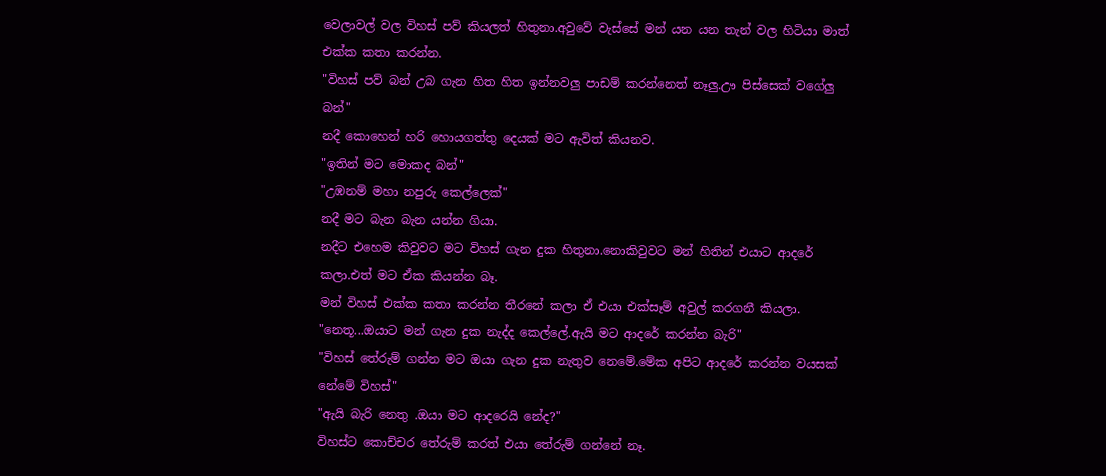වෙලාවල් වල විහස් පව් කියලත් හිතුනා.අවුවේ වැස්සේ මන් යන යන තැන් වල හිටියා මාත් එක්ක කතා කරන්න.
"විහස් පව් බන් උබ ගැන හිත හිත ඉන්නවලු පාඩම් කරන්නෙත් නෑලු.ඌ පිස්සෙක් වගේලු බන්"
නදී කොහෙන් හරි හොයගත්තු දෙයක් මට ඇවිත් කියනව.
"ඉතින් මට මොකද බන්"
"උඹනම් මහා නපුරු කෙල්ලෙක්"
නදී මට බැන බැන යන්න ගියා.
නදීට එහෙම කිවුවට මට විහස් ගැන දුක හිතුනා.නොකිවුවට මන් හිතින් එයාට ආදරේ කලා.එත් මට ඒක කියන්න බෑ.
මන් විහස් එක්ක කතා කරන්න තීරනේ කලා ඒ එයා එක්සෑම් අවුල් කරගනී කියලා.
"නෙතූ...ඔයාට මන් ගැන දුක නැද්ද කෙල්ලේ.ඇයි මට ආදරේ කරන්න බැරි"
"විහස් තේරුම් ගන්න මට ඔයා ගැන දුක නැතුව නෙමේ.මේක අපිට ආදරේ කරන්න වයසක් නේමේ විහස්"
"ඇයි බැරි නෙතු .ඔයා මට ආදරෙයි නේද?"
විහස්ට කොච්චර තේරුම් කරත් එයා තේරුම් ගන්නේ නෑ.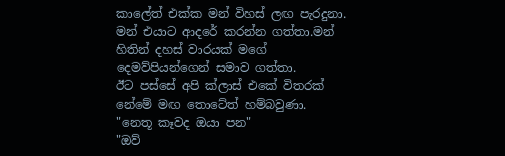කාලේත් එක්ක මන් විහස් ලඟ පැරදුනා.
මන් එයාට ආදරේ කරන්න ගත්තා.මන් හිතින් දහස් වාරයක් මගේ දෙමව්පියන්ගෙන් සමාව ගත්තා.
ඊට පස්සේ අපි ක්ලාස් එකේ විතරක් නේමේ මඟ තොටේත් හම්බවුණා.
"නෙතූ කෑවද ඔයා පන"
"ඔව්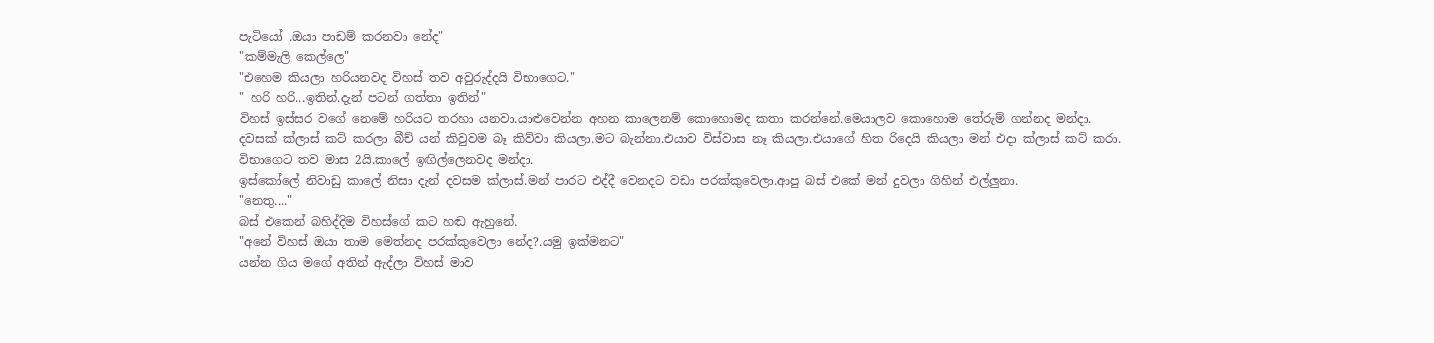පැටියෝ .ඔයා පාඩම් කරනවා නේද"
"කම්මැලි කෙල්ලෙ"
"එහෙම කියලා හරියනවද විහස් තව අවුරුද්දයි විභාගෙට."
" හරි හරි...ඉතින්.දැන් පටන් ගත්තා ඉතින්"
විහස් ඉස්සර වගේ නෙමේ හරියට තරහා යනවා.යාළුවෙන්න අහන කාලෙනම් කොහොමද කතා කරන්නේ.මෙයාලව කොහොම තේරුම් ගන්නද මන්දා.
දවසක් ක්ලාස් කට් කරලා බීච් යන් කිවුවම බෑ කිව්වා කියලා.මට බැන්නා.එයාව විස්වාස නෑ කියලා.එයාගේ හිත රිදෙයි කියලා මන් එදා ක්ලාස් කට් කරා.
විභාගෙට තව මාස 2යි.කාලේ ඉඟිල්ලෙනවද මන්දා.
ඉස්කෝලේ නිවාඩු කාලේ නිසා දැන් දවසම ක්ලාස්.මන් පාරට එද්දී වෙනදට වඩා පරක්කුවෙලා.ආපු බස් එකේ මන් දුවලා ගිහින් එල්ලුනා.
"නෙතු...."
බස් එකෙන් බහිද්දිම විහස්ගේ කට හඬ ඇහුනේ.
"අනේ විහස් ඔයා තාම මෙත්නද පරක්කුවෙලා නේද?.යමු ඉක්මනට"
යන්න ගිය මගේ අතින් ඇද්ලා විහස් මාව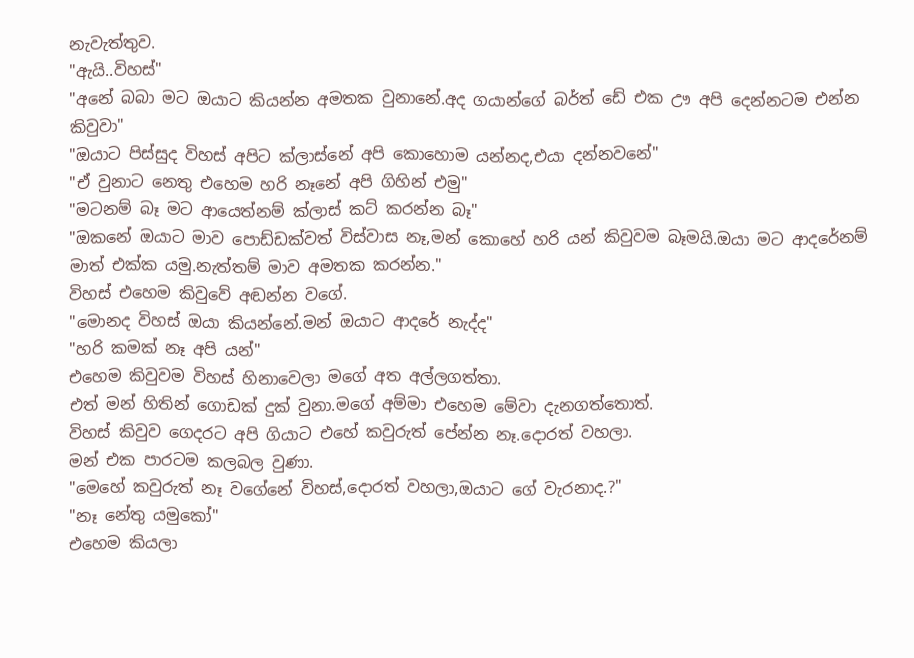නැවැත්තුව.
"ඇයි..විහස්"
"අනේ බබා මට ඔයාට කියන්න අමතක වුනානේ.අද ගයාන්ගේ බර්ත් ඩේ එක ඌ අපි දෙන්නටම එන්න කිවුවා"
"ඔයාට පිස්සුද විහස් අපිට ක්ලාස්නේ අපි කොහොම යන්නද,එයා දන්නවනේ"
"ඒ වුනාට නෙතු එහෙම හරි නෑනේ අපි ගිහින් එමු"
"මටනම් බෑ මට ආයෙත්නම් ක්ලාස් කට් කරන්න බෑ"
"ඔකනේ ඔයාට මාව පොඩ්ඩක්වත් විස්වාස නෑ,මන් කොහේ හරි යන් කිවුවම බෑමයි.ඔයා මට ආදරේනම් මාත් එක්ක යමු.නැත්තම් මාව අමතක කරන්න."
විහස් එහෙම කිවුවේ අඬන්න වගේ.
"මොනද විහස් ඔයා කියන්නේ.මන් ඔයාට ආදරේ නැද්ද"
"හරි කමක් නෑ අපි යන්"
එහෙම කිවුවම විහස් හිනාවෙලා මගේ අත අල්ලගත්තා.
එත් මන් හිතින් ගොඩක් දුක් වුනා.මගේ අම්මා එහෙම මේවා දැනගත්තොත්.
විහස් කිවුව ගෙදරට අපි ගියාට එහේ කවුරුත් පේන්න නෑ.දොරත් වහලා.
මන් එක පාරටම කලබල වුණා.
"මෙහේ කවුරුත් නෑ වගේනේ විහස්,දොරත් වහලා,ඔයාට ගේ වැරනාද.?"
"නෑ නේතු යමුකෝ"
එහෙම කියලා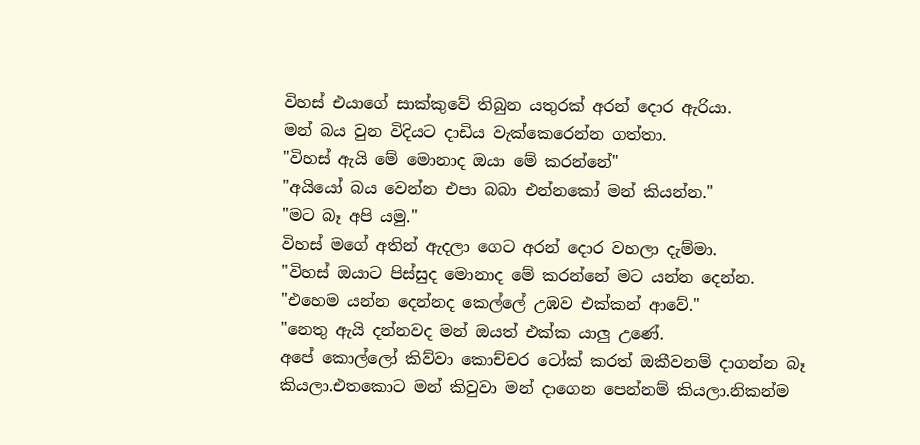විහස් එයාගේ සාක්කුවේ තිබුන යතුරක් අරන් දොර ඇරියා.
මන් බය වුන විදියට දාඩිය වැක්කෙරෙන්න ගත්තා.
"විහස් ඇයි මේ මොනාද ඔයා මේ කරන්නේ"
"අයියෝ බය වෙන්න එපා බබා එන්නකෝ මන් කියන්න."
"මට බෑ අපි යමු."
විහස් මගේ අතින් ඇදලා ගෙට අරන් දොර වහලා දැම්මා.
"විහස් ඔයාට පිස්සුද මොනාද මේ කරන්නේ මට යන්න දෙන්න.
"එහෙම යන්න දෙන්නද කෙල්ලේ උඹව එක්කන් ආවේ."
"නෙතු ඇයි දන්නවද මන් ඔයත් එක්ක යාලු උණේ.
අපේ කොල්ලෝ කිව්වා කොච්චර ටෝක් කරත් ඔකීවනම් දාගන්න බෑ කියලා.එතකොට මන් කිවුවා මන් දාගෙන පෙන්නම් කියලා.නිකන්ම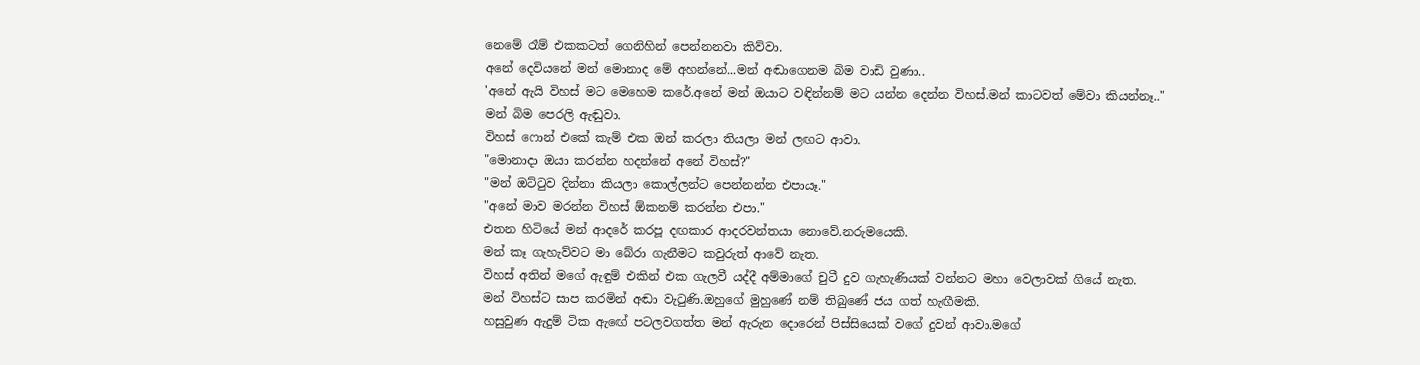නෙමේ රෑම් එකකටත් ගෙනිහින් පෙන්නනවා කිව්වා.
අනේ දෙවියනේ මන් මොනාද මේ අහන්නේ...මන් අඬාගෙනම බිම වාඩි වුණා..
'අනේ ඇයි විහස් මට මෙහෙම කරේ.අනේ මන් ඔයාට වඳින්නම් මට යන්න දෙන්න විහස්.මන් කාටවත් මේවා කියන්නෑ.."
මන් බිම පෙරලි ඇඬුවා.
විහස් ෆොන් එකේ කැම් එක ඔන් කරලා තියලා මන් ලඟට ආවා.
"මොනාදා ඔයා කරන්න හදන්නේ අනේ විහස්?"
"මන් ඔට්ටුව දින්නා කියලා කොල්ලන්ට පෙන්නන්න එපායෑ."
"අනේ මාව මරන්න විහස් ඕකනම් කරන්න එපා."
එතන හිටියේ මන් ආදරේ කරපූ දඟකාර ආදරවන්තයා නොවේ.නරුමයෙකි.
මන් කෑ ගැහැව්වට මා බේරා ගැනීමට කවුරුත් ආවේ නැත.
විහස් අතින් මගේ ඇඳුම් එකින් එක ගැලවී යද්දී අම්මාගේ චුටී දුව ගැහැණියක් වන්නට මහා වෙලාවක් ගියේ නැත.
මන් විහස්ට සාප කරමින් අඬා වැටුණි.ඔහුගේ මුහුණේ නම් තිබුණේ ජය ගත් හැඟීමකි.
හසුවුණ ඇදුම් ටික ඇඟේ පටලවගත්ත මන් ඇරුන දොරෙන් පිස්සියෙක් වගේ දුවන් ආවා.මගේ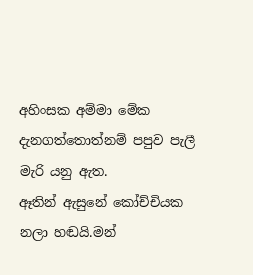අහිංසක අම්මා මේක දැනගත්තොත්නම් පපුව පැලී මැරි යනු ඇත.
ඈතින් ඇසුනේ කෝච්චියක නලා හඬයි.මන්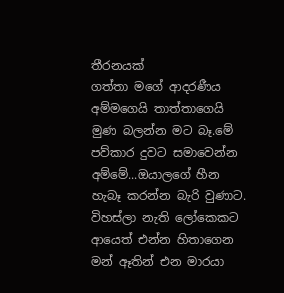තීරනයක්
ගත්තා මගේ ආදරණීය අම්මගෙයි තාත්තාගෙයි මුණ බලන්න මට බෑ.මේ පව්කාර දුවට සමාවෙන්න අම්මේ...ඔයාලගේ හීන හැබෑ කරන්න බැරි වුණාට.
විහස්ලා නැති ලෝකෙකට ආයෙත් එන්න හිතාගෙන මන් ඈතින් එන මාරයා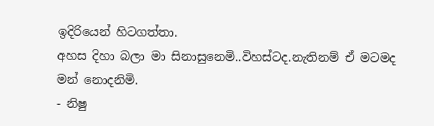ඉදිරියෙන් හිටගත්තා.
අහස දිහා බලා මා සිනාසුනෙමි..විහස්ටද.නැතිනම් ඒ මටමද මන් නොදනිමි.
- නිෂු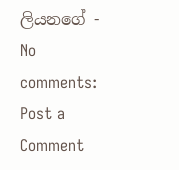ලියනගේ -
No comments:
Post a Comment